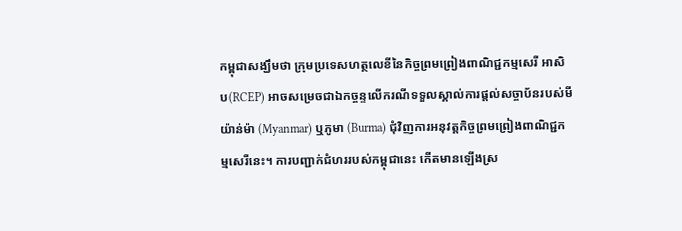កម្ពុជាសង្ឃឹមថា ក្រុមប្រទេសហត្ថលេខីនៃកិច្ចព្រមព្រៀងពាណិជ្ជកម្មសេរី អាសិប(RCEP) អាចសម្រេចជាឯកច្ចន្ទលើករណីទទួលស្គាល់ការផ្តល់សច្ចាប័នរបស់មីយ៉ាន់ម៉ា (Myanmar) ឬភូមា (Burma) ជុំវិញការអនុវត្តកិច្ចព្រមព្រៀងពាណិជ្ជកម្មសេរីនេះ។ ការបញ្ជាក់ជំហររបស់កម្ពុជានេះ កើតមានឡើងស្រ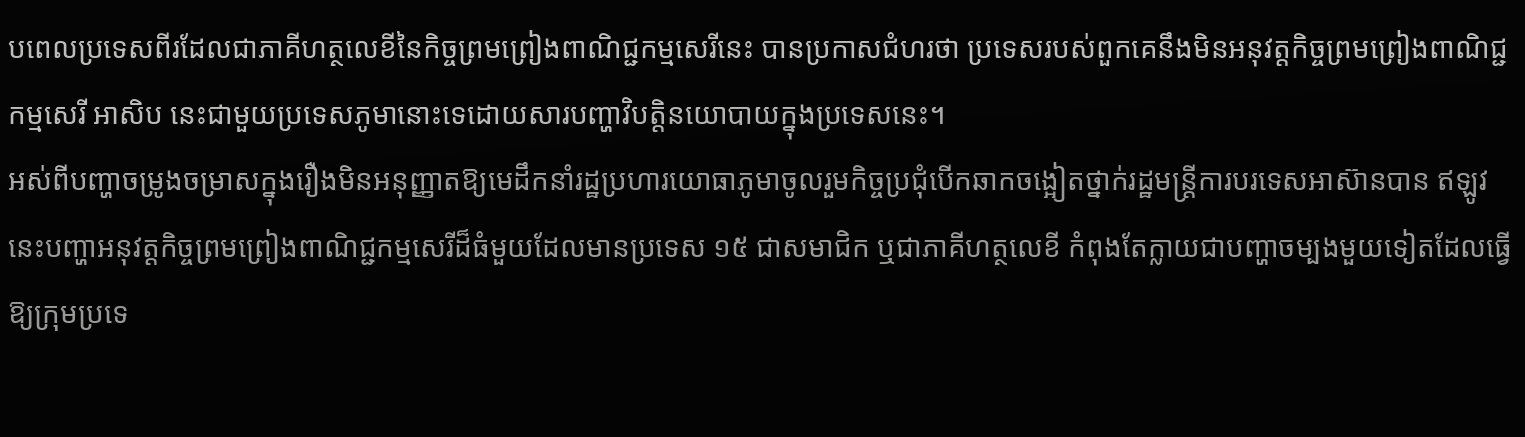បពេលប្រទេសពីរដែលជាភាគីហត្ថលេខីនៃកិច្ចព្រមព្រៀងពាណិជ្ជកម្មសេរីនេះ បានប្រកាសជំហរថា ប្រទេសរបស់ពួកគេនឹងមិនអនុវត្តកិច្ចព្រមព្រៀងពាណិជ្ជកម្មសេរី អាសិប នេះជាមួយប្រទេសភូមានោះទេដោយសារបញ្ហាវិបត្តិនយោបាយក្នុងប្រទេសនេះ។
អស់ពីបញ្ហាចម្រូងចម្រាសក្នុងរឿងមិនអនុញ្ញាតឱ្យមេដឹកនាំរដ្ឋប្រហារយោធាភូមាចូលរួមកិច្ចប្រជុំបើកឆាកចង្អៀតថ្នាក់រដ្ឋមន្ត្រីការបរទេសអាស៊ានបាន ឥឡូវនេះបញ្ហាអនុវត្តកិច្ចព្រមព្រៀងពាណិជ្ជកម្មសេរីដ៏ធំមួយដែលមានប្រទេស ១៥ ជាសមាជិក ឬជាភាគីហត្ថលេខី កំពុងតែក្លាយជាបញ្ហាចម្បងមួយទៀតដែលធ្វើឱ្យក្រុមប្រទេ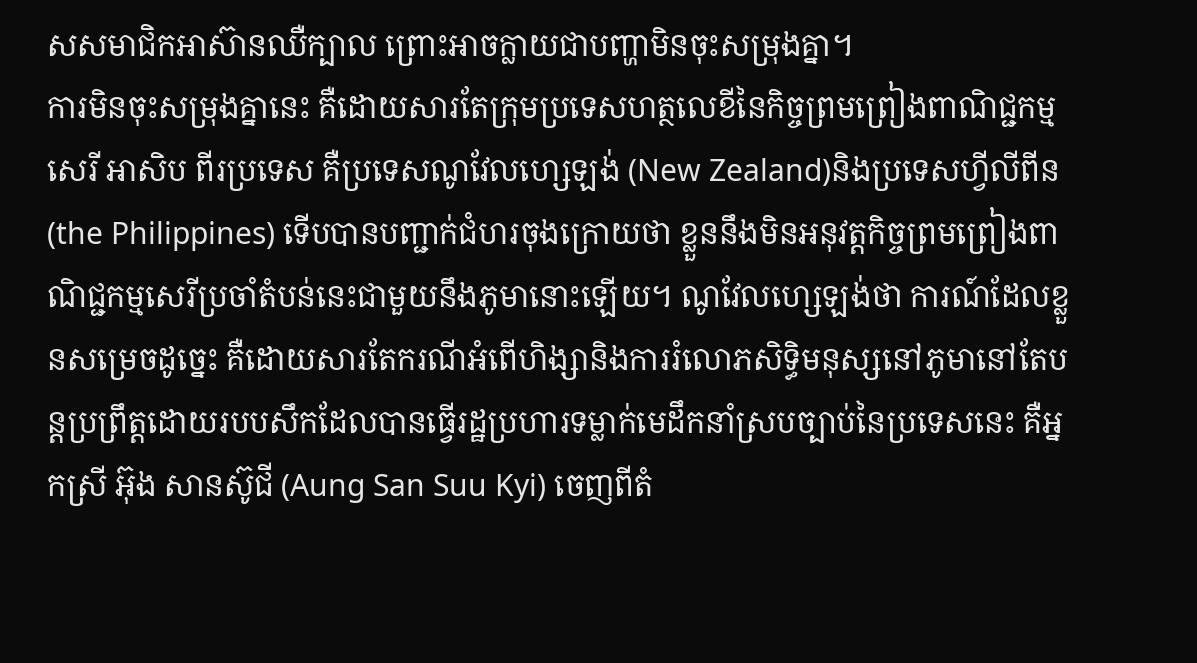សសមាជិកអាស៊ានឈឺក្បាល ព្រោះអាចក្លាយជាបញ្ហាមិនចុះសម្រុងគ្នា។
ការមិនចុះសម្រុងគ្នានេះ គឺដោយសារតែក្រុមប្រទេសហត្ថលេខីនៃកិច្ចព្រមព្រៀងពាណិជ្ជកម្មសេរី អាសិប ពីរប្រទេស គឺប្រទេសណូវែលហ្សេឡង់ (New Zealand)និងប្រទេសហ្វីលីពីន (the Philippines) ទើបបានបញ្ជាក់ជំហរចុងក្រោយថា ខ្លួននឹងមិនអនុវត្តកិច្ចព្រមព្រៀងពាណិជ្ជកម្មសេរីប្រចាំតំបន់នេះជាមួយនឹងភូមានោះឡើយ។ ណូវែលហ្សេឡង់ថា ការណ៍ដែលខ្លួនសម្រេចដូច្នេះ គឺដោយសារតែករណីអំពើហិង្សានិងការរំលោភសិទ្ធិមនុស្សនៅភូមានៅតែបន្តប្រព្រឹត្តដោយរបបសឹកដែលបានធ្វើរដ្ឋប្រហារទម្លាក់មេដឹកនាំស្របច្បាប់នៃប្រទេសនេះ គឺអ្នកស្រី អ៊ុង សានស៊ូជី (Aung San Suu Kyi) ចេញពីតំ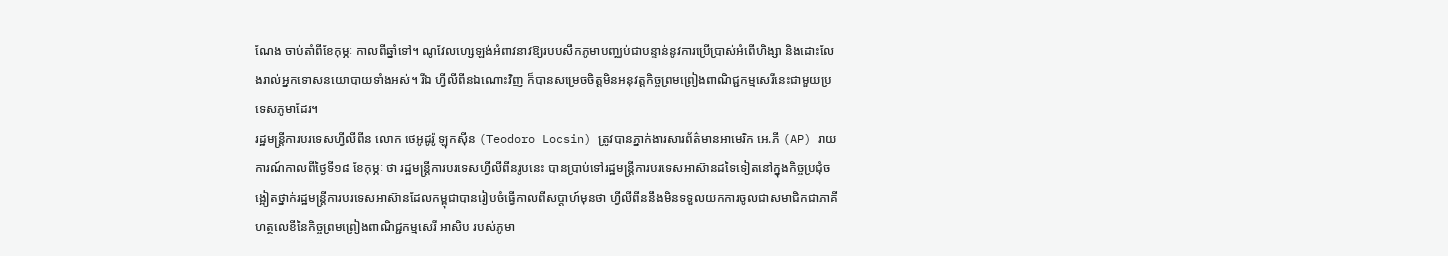ណែង ចាប់តាំពីខែកុម្ភៈ កាលពីឆ្នាំទៅ។ ណូវែលហ្សេឡង់អំពាវនាវឱ្យរបបសឹកភូមាបញ្ឈប់ជាបន្ទាន់នូវការប្រើប្រាស់អំពើហិង្សា និងដោះលែងរាល់អ្នកទោសនយោបាយទាំងអស់។ រីឯ ហ្វីលីពីនឯណោះវិញ ក៏បានសម្រេចចិត្តមិនអនុវត្តកិច្ចព្រមព្រៀងពាណិជ្ជកម្មសេរីនេះជាមួយប្រទេសភូមាដែរ។
រដ្ឋមន្ត្រីការបរទេសហ្វីលីពីន លោក ថេអូដូរ៉ូ ឡុកស៊ីន (Teodoro Locsin) ត្រូវបានភ្នាក់ងារសារព័ត៌មានអាមេរិក អេ.ភី (AP) រាយការណ៍កាលពីថ្ងៃទី១៨ ខែកុម្ភៈ ថា រដ្ឋមន្ត្រីការបរទេសហ្វីលីពីនរូបនេះ បានប្រាប់ទៅរដ្ឋមន្ត្រីការបរទេសអាស៊ានដទៃទៀតនៅក្នុងកិច្ចប្រជុំចង្អៀតថ្នាក់រដ្ឋមន្ត្រីការបរទេសអាស៊ានដែលកម្ពុជាបានរៀបចំធ្វើកាលពីសប្តាហ៍មុនថា ហ្វីលីពីននឹងមិនទទួលយកការចូលជាសមាជិកជាភាគីហត្ថលេខីនៃកិច្ចព្រមព្រៀងពាណិជ្ជកម្មសេរី អាសិប របស់ភូមា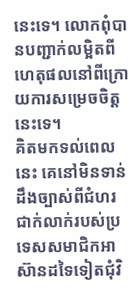នេះទេ។ លោកពុំបានបញ្ជាក់លម្អិតពីហេតុផលនៅពីក្រោយការសម្រេចចិត្តនេះទេ។
គិតមកទល់ពេលនេះ គេនៅមិនទាន់ដឹងច្បាស់ពីជំហរជាក់លាក់របស់ប្រទេសសមាជិកអាស៊ានដទៃទៀតជុំវិ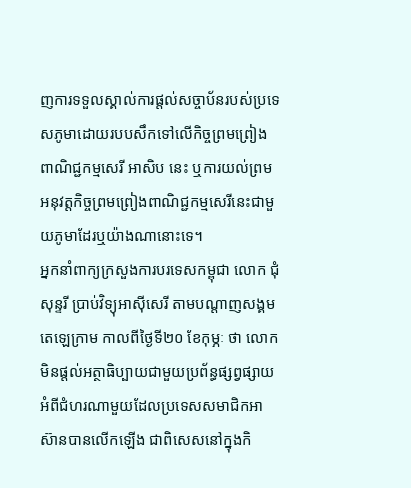ញការទទួលស្គាល់ការផ្តល់សច្ចាប័នរបស់ប្រទេសភូមាដោយរបបសឹកទៅលើកិច្ចព្រមព្រៀងពាណិជ្ជកម្មសេរី អាសិប នេះ ឬការយល់ព្រមអនុវត្តកិច្ចព្រមព្រៀងពាណិជ្ជកម្មសេរីនេះជាមួយភូមាដែរឬយ៉ាងណានោះទេ។
អ្នកនាំពាក្យក្រសួងការបរទេសកម្ពុជា លោក ជុំ សុន្ទរី ប្រាប់វិទ្យុអាស៊ីសេរី តាមបណ្តាញសង្គមតេឡេក្រាម កាលពីថ្ងៃទី២០ ខែកុម្ភៈ ថា លោកមិនផ្តល់អត្ថាធិប្បាយជាមួយប្រព័ន្ធផ្សព្វផ្សាយអំពីជំហរណាមួយដែលប្រទេសសមាជិកអាស៊ានបានលើកឡើង ជាពិសេសនៅក្នុងកិ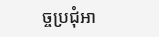ច្ចប្រជុំអា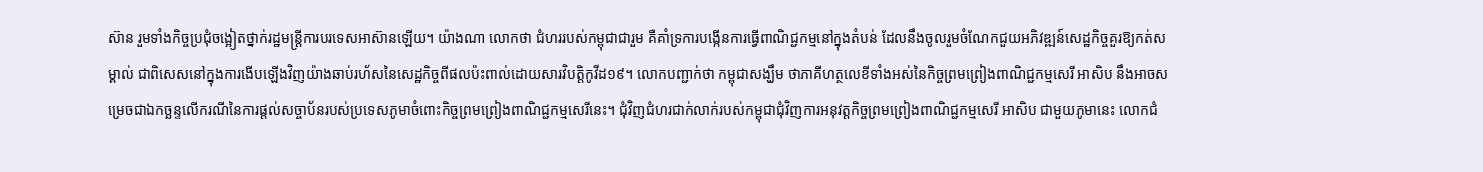ស៊ាន រួមទាំងកិច្ចប្រជុំចង្អៀតថ្នាក់រដ្ឋមន្ត្រីការបរទេសអាស៊ានឡើយ។ យ៉ាងណា លោកថា ជំហររបស់កម្ពុជាជារួម គឺគាំទ្រការបង្កើនការធ្វើពាណិជ្ជកម្មនៅក្នុងតំបន់ ដែលនឹងចូលរួមចំណែកជួយអភិវឌ្ឍន៍សេដ្ឋកិច្ចគួរឱ្យកត់សម្គាល់ ជាពិសេសនៅក្នុងការងើបឡើងវិញយ៉ាងឆាប់រហ័សនៃសេដ្ឋកិច្ចពីផលប៉ះពាល់ដោយសារវិបត្តិកូវីដ១៩។ លោកបញ្ជាក់ថា កម្ពុជាសង្ឃឹម ថាភាគីហត្ថលេខីទាំងអស់នៃកិច្ចព្រមព្រៀងពាណិជ្ជកម្មសេរី អាសិប នឹងអាចសម្រេចជាឯកច្ឆន្ទលើករណីនៃការផ្តល់សច្ចាប័នរបស់ប្រទេសភូមាចំពោះកិច្ចព្រមព្រៀងពាណិជ្ជកម្មសេរីនេះ។ ជុំវិញជំហរជាក់លាក់របស់កម្ពុជាជុំវិញការអនុវត្តកិច្ចព្រមព្រៀងពាណិជ្ជកម្មសេរី អាសិប ជាមួយភូមានេះ លោកជំ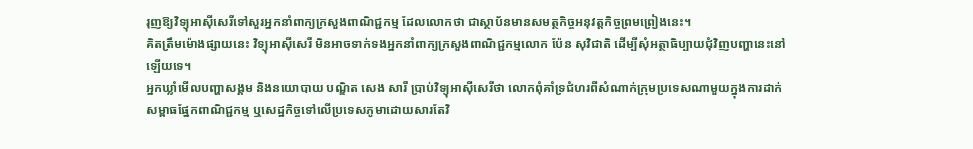រុញឱ្យវិទ្យុអាស៊ីសេរីទៅសួរអ្នកនាំពាក្យក្រសួងពាណិជ្ជកម្ម ដែលលោកថា ជាស្ថាប័នមានសមត្ថកិច្ចអនុវត្តកិច្ចព្រមព្រៀងនេះ។
គិតត្រឹមម៉ោងផ្សាយនេះ វិទ្យុអាស៊ីសេរី មិនអាចទាក់ទងអ្នកនាំពាក្យក្រសួងពាណិជ្ជកម្មលោក ប៉ែន សុវិជាតិ ដើម្បីសុំអត្ថាធិប្បាយជុំវិញបញ្ហានេះនៅឡើយទេ។
អ្នកឃ្លាំមើលបញ្ហាសង្គម និងនយោបាយ បណ្ឌិត សេង សារី ប្រាប់វិទ្យុអាស៊ីសេរីថា លោកពុំគាំទ្រជំហរពីសំណាក់ក្រុមប្រទេសណាមួយក្នុងការដាក់សម្ពាធផ្នែកពាណិជ្ជកម្ម ឬសេដ្ឋកិច្ចទៅលើប្រទេសភូមាដោយសារតែវិ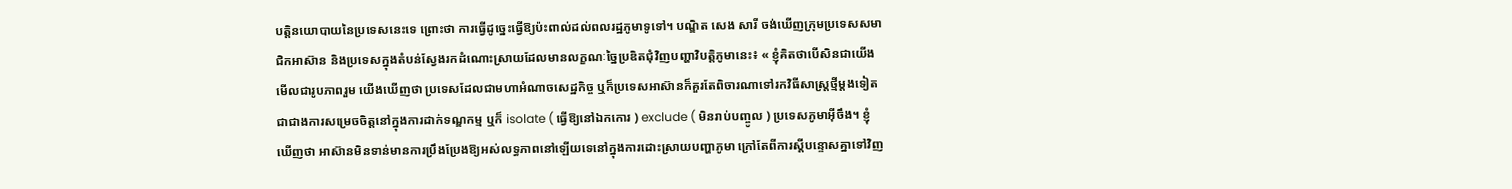បត្តិនយោបាយនៃប្រទេសនេះទេ ព្រោះថា ការធ្វើដូច្នេះធ្វើឱ្យប៉ះពាល់ដល់ពលរដ្ឋភូមាទូទៅ។ បណ្ឌិត សេង សារី ចង់ឃើញក្រុមប្រទេសសមាជិកអាស៊ាន និងប្រទេសក្នុងតំបន់ស្វែងរកដំណោះស្រាយដែលមានលក្ខណៈច្នៃប្រឌិតជុំវិញបញ្ហាវិបត្តិភូមានេះ៖ « ខ្ញុំគិតថាបើសិនជាយើងមើលជារូបភាពរួម យើងឃើញថា ប្រទេសដែលជាមហាអំណាចសេដ្ឋកិច្ច ឬក៏ប្រទេសអាស៊ានក៏គួរតែពិចារណាទៅរកវិធីសាស្ត្រថ្មីម្តងទៀត ជាជាងការសម្រេចចិត្តនៅក្នុងការដាក់ទណ្ឌកម្ម ឬក៏ isolate ( ធ្វើឱ្យនៅឯកកោរ ) exclude ( មិនរាប់បញ្ចូល ) ប្រទេសភូមាអ៊ីចឹង។ ខ្ញុំឃើញថា អាស៊ានមិនទាន់មានការប្រឹងប្រែងឱ្យអស់លទ្ធភាពនៅឡើយទេនៅក្នុងការដោះស្រាយបញ្ហាភូមា ក្រៅតែពីការស្តីបន្ទោសគ្នាទៅវិញ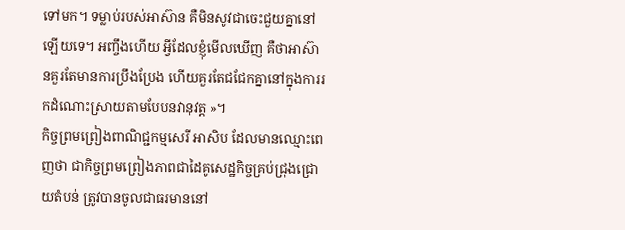ទៅមក។ ទម្លាប់របស់អាស៊ាន គឺមិនសូវជាចេះជួយគ្នានៅឡើយទេ។ អញ្ចឹងហើយ អ្វីដែលខ្ញុំមើលឃើញ គឺថាអាស៊ានគួរតែមានការប្រឹងប្រែង ហើយគួរតែជជែកគ្នានៅក្នុងការរកដំណោះស្រាយតាមបែបនវានុវត្ត »។
កិច្ចព្រមព្រៀងពាណិជ្ជកម្មសេរី អាសិប ដែលមានឈ្មោះពេញថា ជាកិច្ចព្រមព្រៀងភាពជាដៃគូសេដ្ឋកិច្ចគ្រប់ជ្រុងជ្រោយតំបន់ ត្រូវបានចូលជាធរមាននៅ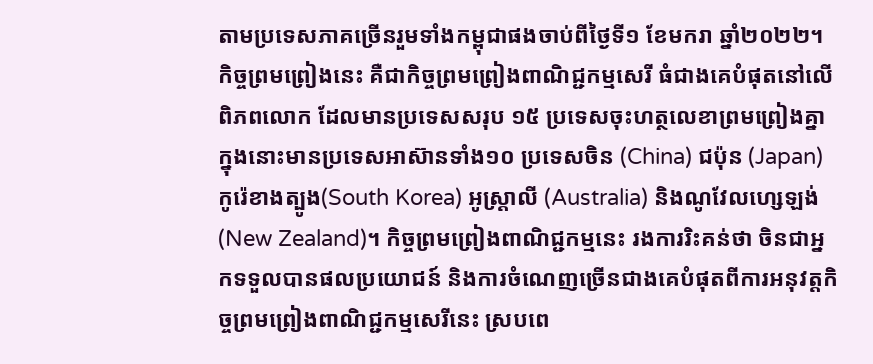តាមប្រទេសភាគច្រើនរួមទាំងកម្ពុជាផងចាប់ពីថ្ងៃទី១ ខែមករា ឆ្នាំ២០២២។ កិច្ចព្រមព្រៀងនេះ គឺជាកិច្ចព្រមព្រៀងពាណិជ្ជកម្មសេរី ធំជាងគេបំផុតនៅលើពិភពលោក ដែលមានប្រទេសសរុប ១៥ ប្រទេសចុះហត្ថលេខាព្រមព្រៀងគ្នា ក្នុងនោះមានប្រទេសអាស៊ានទាំង១០ ប្រទេសចិន (China) ជប៉ុន (Japan) កូរ៉េខាងត្បូង(South Korea) អូស្ត្រាលី (Australia) និងណូវែលហ្សេឡង់ (New Zealand)។ កិច្ចព្រមព្រៀងពាណិជ្ជកម្មនេះ រងការរិះគន់ថា ចិនជាអ្នកទទួលបានផលប្រយោជន៍ និងការចំណេញច្រើនជាងគេបំផុតពីការអនុវត្តកិច្ចព្រមព្រៀងពាណិជ្ជកម្មសេរីនេះ ស្របពេ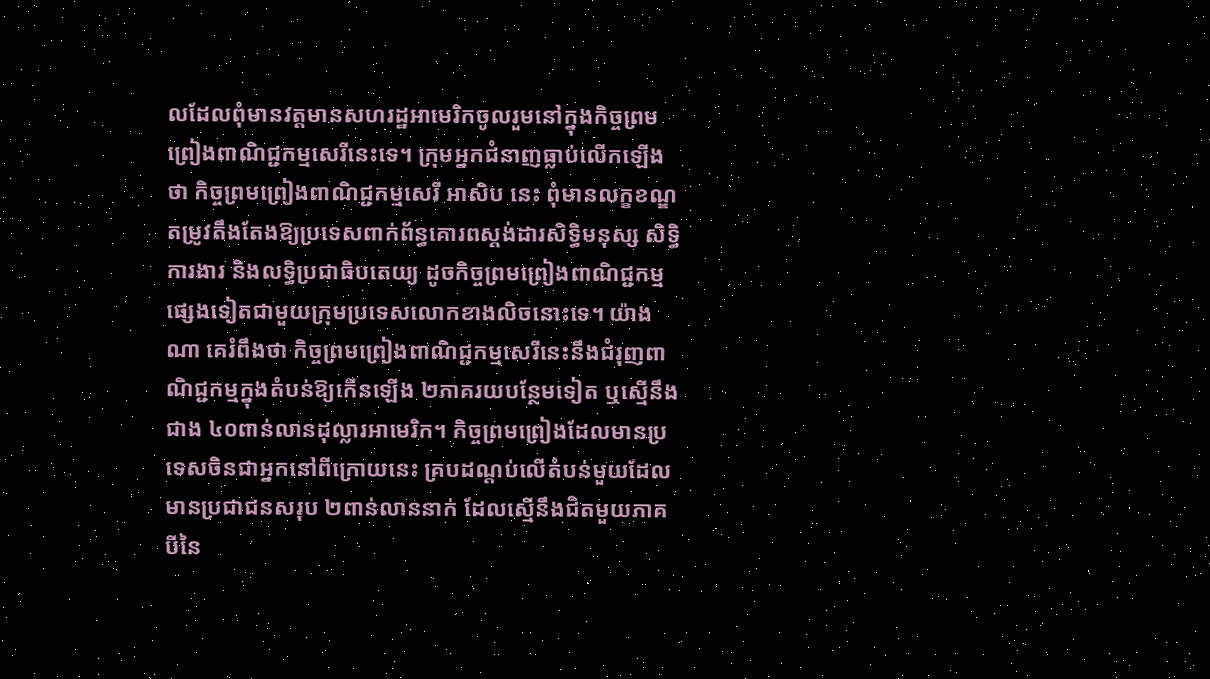លដែលពុំមានវត្តមានសហរដ្ឋអាមេរិកចូលរួមនៅក្នុងកិច្ចព្រមព្រៀងពាណិជ្ជកម្មសេរីនេះទេ។ ក្រុមអ្នកជំនាញធ្លាប់លើកឡើងថា កិច្ចព្រមព្រៀងពាណិជ្ជកម្មសេរី អាសិប នេះ ពុំមានលក្ខខណ្ឌតម្រូវតឹងតែងឱ្យប្រទេសពាក់ព័ន្ធគោរពស្តង់ដារសិទ្ធិមនុស្ស សិទ្ធិការងារ និងលទ្ធិប្រជាធិបតេយ្យ ដូចកិច្ចព្រមព្រៀងពាណិជ្ជកម្មផ្សេងទៀតជាមួយក្រុមប្រទេសលោកខាងលិចនោះទេ។ យ៉ាងណា គេរំពឹងថា កិច្ចព្រមព្រៀងពាណិជ្ជកម្មសេរីនេះនឹងជំរុញពាណិជ្ជកម្មក្នុងតំបន់ឱ្យកើនឡើង ២ភាគរយបន្ថែមទៀត ឬស្មើនឹងជាង ៤០ពាន់លានដុល្លារអាមេរិក។ កិច្ចព្រមព្រៀងដែលមានប្រទេសចិនជាអ្នកនៅពីក្រោយនេះ គ្របដណ្តប់លើតំបន់មួយដែលមានប្រជាជនសរុប ២ពាន់លាននាក់ ដែលស្មើនឹងជិតមួយភាគបីនៃ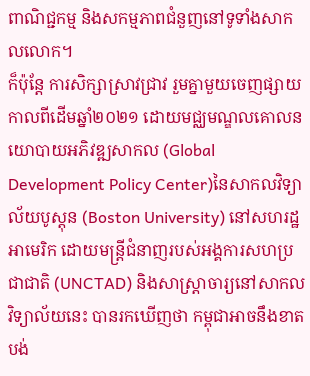ពាណិជ្ជកម្ម និងសកម្មភាពជំនួញនៅទូទាំងសាកលលោក។
ក៏ប៉ុន្តែ ការសិក្សាស្រាវជ្រាវ រួមគ្នាមួយចេញផ្សាយកាលពីដើមឆ្នាំ២០២១ ដោយមជ្ឈមណ្ឌលគោលនយោបាយអភិវឌ្ឍសាកល (Global Development Policy Center)នៃសាកលវិទ្យាល័យបូស្តុន (Boston University) នៅសហរដ្ឋអាមេរិក ដោយមន្ត្រីជំនាញរបស់អង្គការសហប្រជាជាតិ (UNCTAD) និងសាស្ត្រាចារ្យនៅសាកលវិទ្យាល័យនេះ បានរកឃើញថា កម្ពុជាអាចនឹងខាតបង់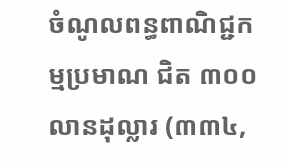ចំណូលពន្ធពាណិជ្ជកម្មប្រមាណ ជិត ៣០០លានដុល្លារ (៣៣៤,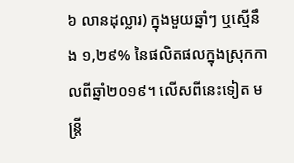៦ លានដុល្លារ) ក្នុងមួយឆ្នាំៗ ឬស្មើនឹង ១,២៩% នៃផលិតផលក្នុងស្រុកកាលពីឆ្នាំ២០១៩។ លើសពីនេះទៀត មន្ត្រី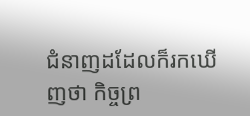ជំនាញដដែលក៏រកឃើញថា កិច្ចព្រ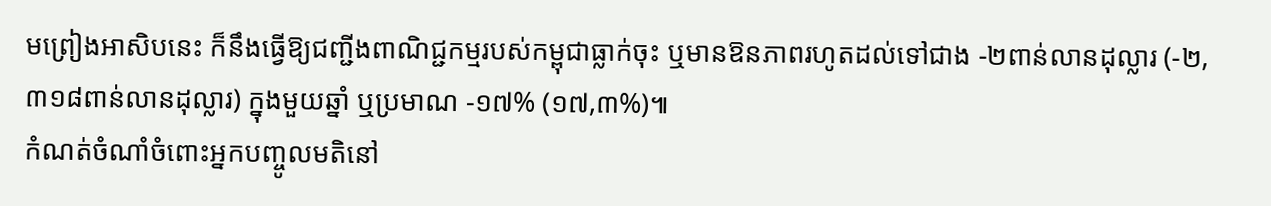មព្រៀងអាសិបនេះ ក៏នឹងធ្វើឱ្យជញ្ជីងពាណិជ្ជកម្មរបស់កម្ពុជាធ្លាក់ចុះ ឬមានឱនភាពរហូតដល់ទៅជាង -២ពាន់លានដុល្លារ (-២,៣១៨ពាន់លានដុល្លារ) ក្នុងមួយឆ្នាំ ឬប្រមាណ -១៧% (១៧,៣%)៕
កំណត់ចំណាំចំពោះអ្នកបញ្ចូលមតិនៅ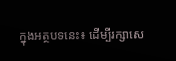ក្នុងអត្ថបទនេះ៖ ដើម្បីរក្សាសេ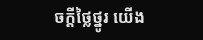ចក្ដីថ្លៃថ្នូរ យើង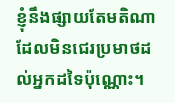ខ្ញុំនឹងផ្សាយតែមតិណា ដែលមិនជេរប្រមាថដល់អ្នកដទៃប៉ុណ្ណោះ។